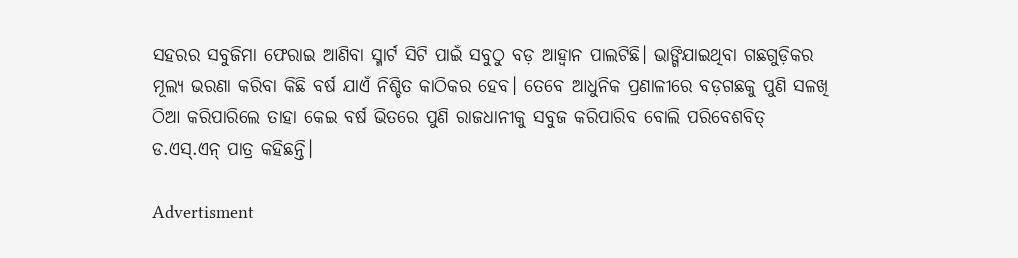ସହରର ସବୁଜିମା ଫେରାଇ ଆଣିବା ସ୍ମାର୍ଟ ସିଟି ପାଇଁ ସବୁଠୁ ବଡ଼ ଆହ୍ବାନ ପାଲଟିଛି। ଭାଙ୍ଗିଯାଇଥିବା ଗଛଗୁଡ଼ିକର ମୂଲ୍ୟ ଭରଣା କରିବା କିଛି ବର୍ଷ ଯାଏଁ ନିଶ୍ଚିତ କାଠିକର ହେବ। ତେବେ ଆଧୁନିକ ପ୍ରଣାଳୀରେ ବଡ଼ଗଛକୁ ପୁଣି ସଳଖି ଠିଆ କରିପାରିଲେ ତାହା କେଇ ବର୍ଷ ଭିତରେ ପୁଣି ରାଜଧାନୀକୁ ସବୁଜ କରିପାରିବ ବୋଲି ପରିବେଶବିତ୍ ଡ.ଏସ୍.ଏନ୍ ପାତ୍ର କହିଛନ୍ତି।

Advertisment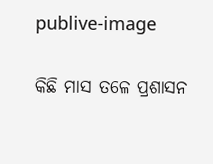publive-image

କିଛି ମାସ ତଳେ ପ୍ରଶାସନ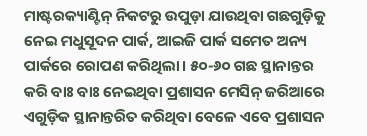ମାଷ୍ଟରକ୍ୟାଣ୍ଟିନ୍ ନିକଟରୁ ଉପୁଡ଼ା ଯାଉଥିବା ଗଛଗୁଡ଼ିକୁ ନେଇ ମଧୁସୂଦନ ପାର୍କ, ଆଇଜି ପାର୍କ ସମେତ ଅନ୍ୟ ପାର୍କରେ ରୋପଣ କରିଥିଲା। ୫୦-୬୦ ଗଛ ସ୍ଥାନାନ୍ତର କରି ବାଃ ବାଃ ନେଇଥିବା ପ୍ରଶାସନ ମେସିନ୍ ଜରିଆରେ ଏଗୁଡ଼ିକ ସ୍ଥାନାନ୍ତରିତ କରିଥିବା ବେଳେ ଏବେ ପ୍ରଶାସନ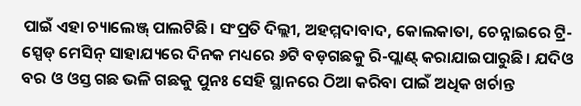ପାଇଁ ଏହା ଚ୍ୟାଲେଞ୍ଜ୍ ପାଲଟିଛି। ସଂପ୍ରତି ଦିଲ୍ଲୀ, ଅହମ୍ମଦାବାଦ, କୋଲକାତା, ଚେନ୍ନାଇରେ ଟ୍ରି-ସ୍ପେଡ୍ ମେସିନ୍ ସାହାଯ୍ୟରେ ଦିନକ ମଧ୍ୟରେ ୬ଟି ବଡ଼ଗଛକୁ ରି-ପ୍ଲାଣ୍ଟ୍ କରାଯାଇପାରୁଛି। ଯଦିଓ ବର ଓ ଓସ୍ତ ଗଛ ଭଳି ଗଛକୁ ପୁନଃ ସେହି ସ୍ଥାନରେ ଠିଆ କରିବା ପାଇଁ ଅଧିକ ଖର୍ଚାନ୍ତ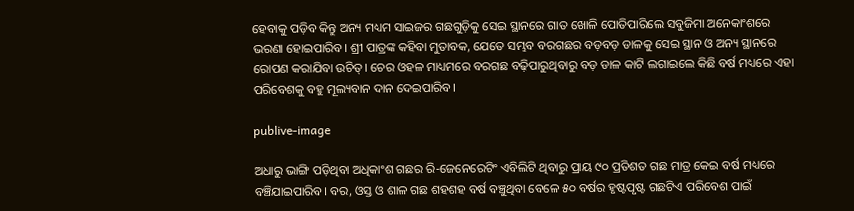ହେବାକୁ ପଡ଼ିବ କିନ୍ତୁ ଅନ୍ୟ ମଧ୍ୟମ ସାଇଜର ଗଛଗୁଡ଼ିକୁ ସେଇ ସ୍ଥାନରେ ଗାତ ଖୋଳି ପୋତିପାରିଲେ ସବୁଜିମା ଅନେକାଂଶରେ ଭରଣା ହୋଇପାରିବ। ଶ୍ରୀ ପାତ୍ରଙ୍କ କହିବା ମୁତାବକ, ଯେତେ ସମ୍ଭବ ବରଗଛର ବଡ଼ବଡ଼ ଡାଳକୁ ସେଇ ସ୍ଥାନ ଓ ଅନ୍ୟ ସ୍ଥାନରେ ରୋପଣ କରାଯିବା ଉଚିତ୍। ଚେର ଓହଳ ମାଧ୍ୟମରେ ବରଗଛ ବଢ଼ିପାରୁଥିବାରୁ ବଡ଼ ଡାଳ କାଟି ଲଗାଇଲେ କିଛି ବର୍ଷ ମଧ୍ୟରେ ଏହା ପରିବେଶକୁ ବହୁ ମୂଲ୍ୟବାନ ଦାନ ଦେଇପାରିବ।

publive-image

ଅଧାରୁ ଭାଙ୍ଗି ପଡ଼ିଥିବା ଅଧିକାଂଶ ଗଛର ରି-ଜେନେରେଟିଂ ଏବିଲିଟି ଥିବାରୁ ପ୍ରାୟ ୯୦ ପ୍ରତିଶତ ଗଛ ମାତ୍ର କେଇ ବର୍ଷ ମଧ୍ୟରେ ବଞ୍ଚିଯାଇପାରିବ। ବର, ଓସ୍ତ ଓ ଶାଳ ଗଛ ଶହଶହ ବର୍ଷ ବଞ୍ଚୁଥିବା ବେଳେ ୫୦ ବର୍ଷର ହୃଷ୍ଟପୃଷ୍ଟ ଗଛଟିଏ ପରିବେଶ ପାଇଁ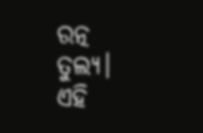ରତ୍ନ ତୁଲ୍ୟ। ଏହି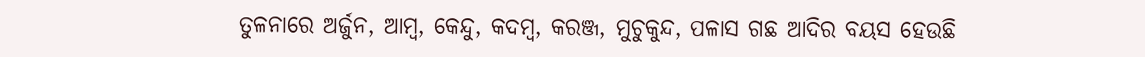ତୁଳନାରେ ଅର୍ଜୁନ, ଆମ୍ବ, କେନ୍ଦୁ, କଦମ୍ବ, କରଞ୍ଜ, ମୁଚୁକୁନ୍ଦ, ପଳାସ ଗଛ ଆଦିର ବୟସ ହେଉଛି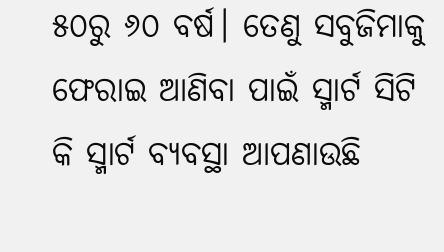୫୦ରୁ ୬୦ ବର୍ଷ। ତେଣୁ ସବୁଜିମାକୁ ଫେରାଇ ଆଣିବା ପାଇଁ ସ୍ମାର୍ଟ ସିଟି କି ସ୍ମାର୍ଟ ବ୍ୟବସ୍ଥା ଆପଣାଉଛି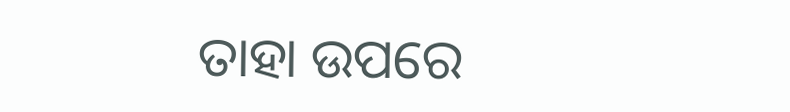ତାହା ଉପରେ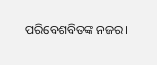ପରିବେଶବିତଙ୍କ ନଜର।